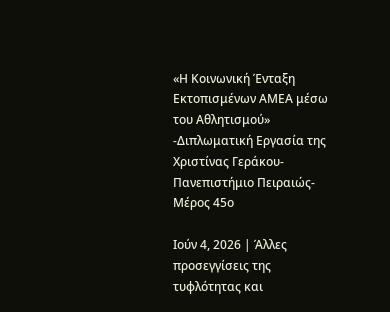«Η Κοινωνική Ένταξη Εκτοπισμένων ΑΜΕΑ μέσω του Αθλητισμού» -Διπλωματική Εργασία της Χριστίνας Γεράκου- Πανεπιστήμιο Πειραιώς- Μέρος 45ο

Ιούν 4, 2026 | Άλλες προσεγγίσεις της τυφλότητας και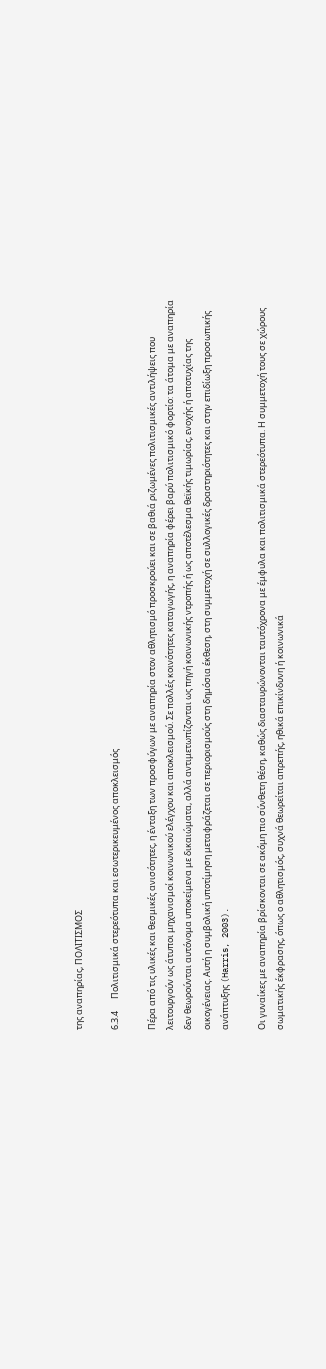της αναπηρίας, ΠΟΛΙΤΙΣΜΟΣ

6.3.4      Πολιτισμικά στερεότυπα και εσωτερικευμένος αποκλεισμός

Πέρα από τις υλικές και θεσμικές ανισότητες, η ένταξη των προσφύγων με αναπηρία στον αθλητισμό προσκρούει και σε βαθιά ριζωμένες πολιτισμικές αντιλήψεις που λειτουργούν ως άτυποι μηχανισμοί κοινωνικού ελέγχου και αποκλεισμού. Σε πολλές κοινότητες καταγωγής, η αναπηρία φέρει βαρύ πολιτισμικό φορτίο: τα άτομα με αναπηρία δεν θεωρούνται αυτόνομα υποκείμενα με δικαιώματα, αλλά αντιμετωπίζονται ως πηγή κοινωνικής ντροπής ή ως αποτέλεσμα θεϊκής τιμωρίας, ενοχής ή αποτυχίας της οικογένειας. Αυτή η συμβολική υποτίμηση μεταφράζεται σε περιορισμούς στη δημόσια έκθεση, στη συμμετοχή σε συλλογικές δραστηριότητες και στην επιδίωξη προσωπικής ανάπτυξης (Harris, 2003).

Οι γυναίκες με αναπηρία βρίσκονται σε ακόμη πιο σύνθετη θέση, καθώς διασταυρώνονται ταυτόχρονα με έμφυλα και πολιτισμικά στερεότυπα. Η συμμετοχή τους σε χώρους σωματικής έκφρασης, όπως ο αθλητισμός, συχνά θεωρείται απρεπής, ηθικά επικίνδυνη ή κοινωνικά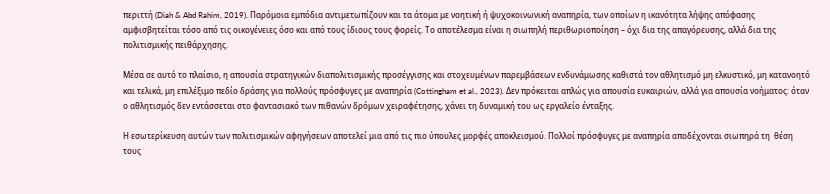περιττή (Diah & Abd Rahim, 2019). Παρόμοια εμπόδια αντιμετωπίζουν και τα άτομα με νοητική ή ψυχοκοινωνική αναπηρία, των οποίων η ικανότητα λήψης απόφασης αμφισβητείται τόσο από τις οικογένειες όσο και από τους ίδιους τους φορείς. Το αποτέλεσμα είναι η σιωπηλή περιθωριοποίηση – όχι δια της απαγόρευσης, αλλά δια της πολιτισμικής πειθάρχησης.

Μέσα σε αυτό το πλαίσιο, η απουσία στρατηγικών διαπολιτισμικής προσέγγισης και στοχευμένων παρεμβάσεων ενδυνάμωσης καθιστά τον αθλητισμό μη ελκυστικό, μη κατανοητό και τελικά, μη επιλέξιμο πεδίο δράσης για πολλούς πρόσφυγες με αναπηρία (Cottingham et al., 2023). Δεν πρόκειται απλώς για απουσία ευκαιριών, αλλά για απουσία νοήματος: όταν ο αθλητισμός δεν εντάσσεται στο φαντασιακό των πιθανών δρόμων χειραφέτησης, χάνει τη δυναμική του ως εργαλείο ένταξης.

Η εσωτερίκευση αυτών των πολιτισμικών αφηγήσεων αποτελεί μια από τις πιο ύπουλες μορφές αποκλεισμού. Πολλοί πρόσφυγες με αναπηρία αποδέχονται σιωπηρά τη  θέση  τους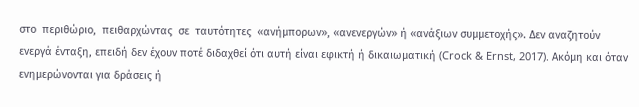στο  περιθώριο,  πειθαρχώντας  σε  ταυτότητες  «ανήμπορων», «ανενεργών» ή «ανάξιων συμμετοχής». Δεν αναζητούν ενεργά ένταξη, επειδή δεν έχουν ποτέ διδαχθεί ότι αυτή είναι εφικτή ή δικαιωματική (Crock & Ernst, 2017). Ακόμη και όταν ενημερώνονται για δράσεις ή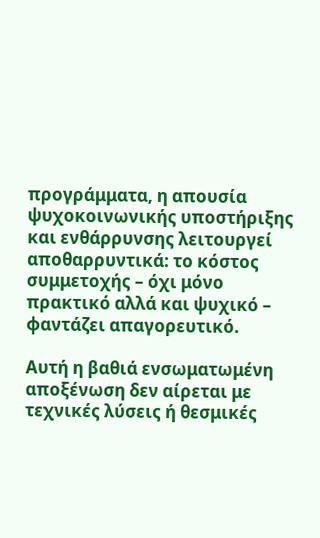προγράμματα, η απουσία ψυχοκοινωνικής υποστήριξης και ενθάρρυνσης λειτουργεί αποθαρρυντικά: το κόστος συμμετοχής – όχι μόνο πρακτικό αλλά και ψυχικό – φαντάζει απαγορευτικό.

Αυτή η βαθιά ενσωματωμένη αποξένωση δεν αίρεται με τεχνικές λύσεις ή θεσμικές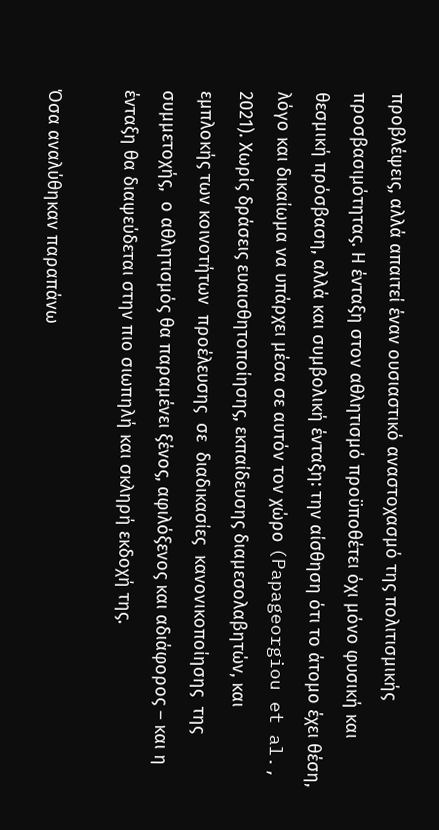προβλέψεις, αλλά απαιτεί έναν ουσιαστικό αναστοχασμό της πολιτισμικής προσβασιμότητας. Η ένταξη στον αθλητισμό προϋποθέτει όχι μόνο φυσική και θεσμική πρόσβαση, αλλά και συμβολική ένταξη: την αίσθηση ότι το άτομο έχει θέση, λόγο και δικαίωμα να υπάρχει μέσα σε αυτόν τον χώρο (Papageorgiou et al., 2021). Χωρίς δράσεις ευαισθητοποίησης, εκπαίδευσης διαμεσολαβητών, και εμπλοκής των κοινοτήτων  προέλευσης  σε  διαδικασίες  κανονικοποίησης  της  συμμετοχής,  ο αθλητισμός θα παραμένει ξένος, αφιλόξενος και αδιάφορος – και η ένταξη θα διαψεύδεται στην πιο σιωπηλή και σκληρή εκδοχή της.

Όσα αναλύθηκαν παραπάνω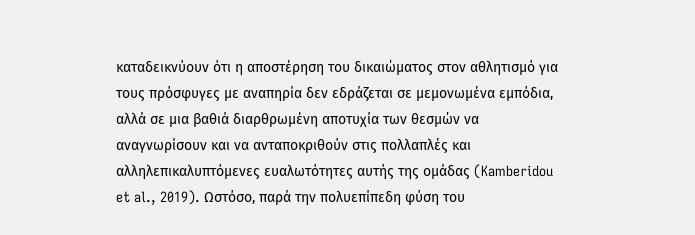καταδεικνύουν ότι η αποστέρηση του δικαιώματος στον αθλητισμό για τους πρόσφυγες με αναπηρία δεν εδράζεται σε μεμονωμένα εμπόδια, αλλά σε μια βαθιά διαρθρωμένη αποτυχία των θεσμών να αναγνωρίσουν και να ανταποκριθούν στις πολλαπλές και αλληλεπικαλυπτόμενες ευαλωτότητες αυτής της ομάδας (Kamberidou et al., 2019). Ωστόσο, παρά την πολυεπίπεδη φύση του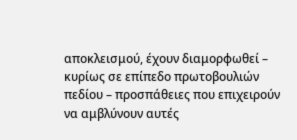αποκλεισμού, έχουν διαμορφωθεί – κυρίως σε επίπεδο πρωτοβουλιών πεδίου – προσπάθειες που επιχειρούν να αμβλύνουν αυτές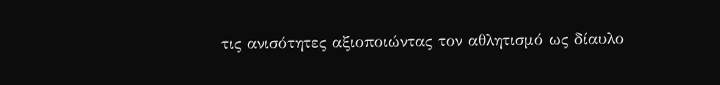τις ανισότητες αξιοποιώντας τον αθλητισμό ως δίαυλο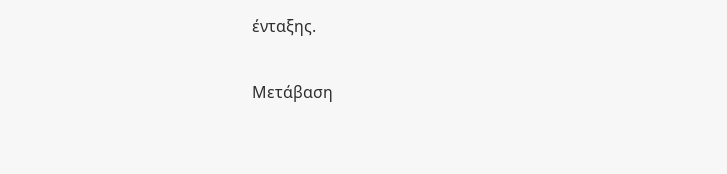ένταξης.

Μετάβαση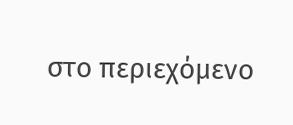στο περιεχόμενο